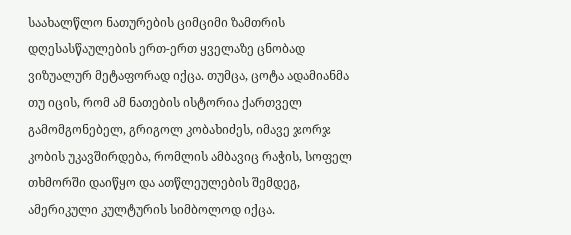საახალწლო ნათურების ციმციმი ზამთრის დღესასწაულების ერთ-ერთ ყველაზე ცნობად ვიზუალურ მეტაფორად იქცა. თუმცა, ცოტა ადამიანმა თუ იცის, რომ ამ ნათების ისტორია ქართველ გამომგონებელ, გრიგოლ კობახიძეს, იმავე ჯორჯ კობის უკავშირდება, რომლის ამბავიც რაჭის, სოფელ თხმორში დაიწყო და ათწლეულების შემდეგ, ამერიკული კულტურის სიმბოლოდ იქცა.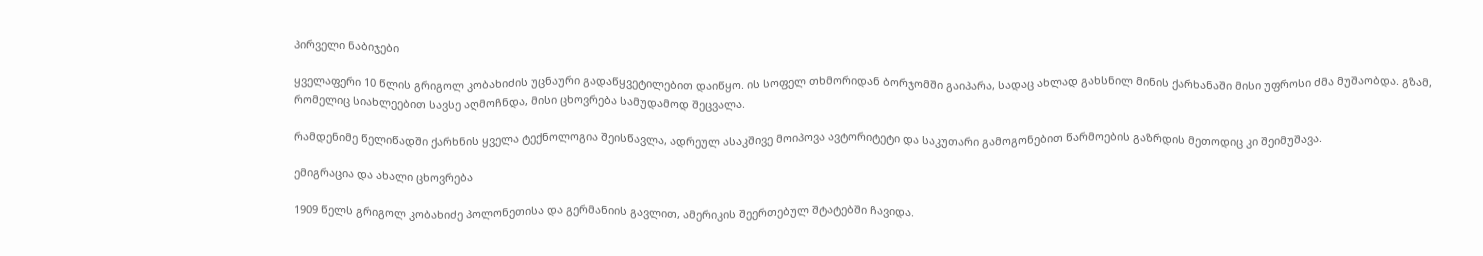პირველი ნაბიჯები

ყველაფერი 10 წლის გრიგოლ კობახიძის უცნაური გადაწყვეტილებით დაიწყო. ის სოფელ თხმორიდან ბორჯომში გაიპარა, სადაც ახლად გახსნილ მინის ქარხანაში მისი უფროსი ძმა მუშაობდა. გზამ, რომელიც სიახლეებით სავსე აღმოჩნდა, მისი ცხოვრება სამუდამოდ შეცვალა.

რამდენიმე წელიწადში ქარხნის ყველა ტექნოლოგია შეისწავლა, ადრეულ ასაკშივე მოიპოვა ავტორიტეტი და საკუთარი გამოგონებით წარმოების გაზრდის მეთოდიც კი შეიმუშავა.

ემიგრაცია და ახალი ცხოვრება

1909 წელს გრიგოლ კობახიძე პოლონეთისა და გერმანიის გავლით, ამერიკის შეერთებულ შტატებში ჩავიდა.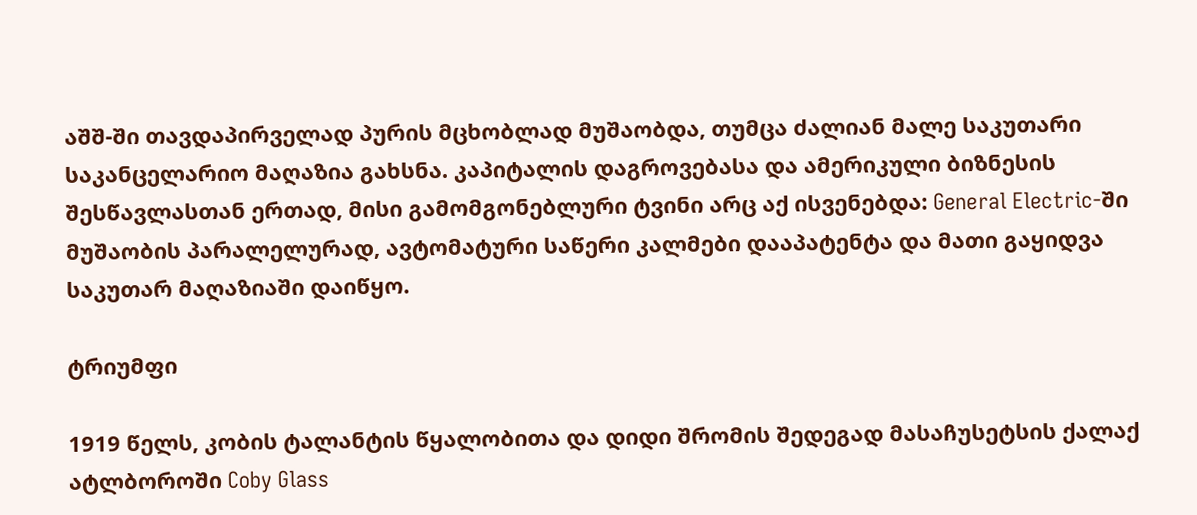აშშ-ში თავდაპირველად პურის მცხობლად მუშაობდა, თუმცა ძალიან მალე საკუთარი საკანცელარიო მაღაზია გახსნა. კაპიტალის დაგროვებასა და ამერიკული ბიზნესის შესწავლასთან ერთად, მისი გამომგონებლური ტვინი არც აქ ისვენებდა: General Electric-ში მუშაობის პარალელურად, ავტომატური საწერი კალმები დააპატენტა და მათი გაყიდვა საკუთარ მაღაზიაში დაიწყო.

ტრიუმფი

1919 წელს, კობის ტალანტის წყალობითა და დიდი შრომის შედეგად მასაჩუსეტსის ქალაქ ატლბოროში Coby Glass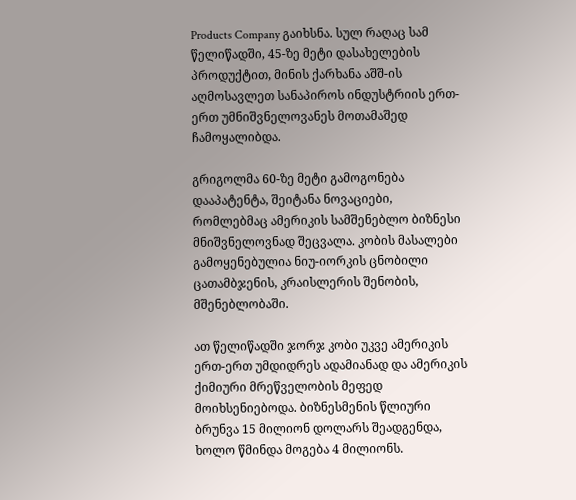Products Company გაიხსნა. სულ რაღაც სამ წელიწადში, 45-ზე მეტი დასახელების პროდუქტით, მინის ქარხანა აშშ-ის აღმოსავლეთ სანაპიროს ინდუსტრიის ერთ-ერთ უმნიშვნელოვანეს მოთამაშედ ჩამოყალიბდა.

გრიგოლმა 60-ზე მეტი გამოგონება დააპატენტა, შეიტანა ნოვაციები, რომლებმაც ამერიკის სამშენებლო ბიზნესი მნიშვნელოვნად შეცვალა. კობის მასალები გამოყენებულია ნიუ-იორკის ცნობილი ცათამბჯენის, კრაისლერის შენობის, მშენებლობაში.

ათ წელიწადში ჯორჯ კობი უკვე ამერიკის ერთ-ერთ უმდიდრეს ადამიანად და ამერიკის ქიმიური მრეწველობის მეფედ მოიხსენიებოდა. ბიზნესმენის წლიური ბრუნვა 15 მილიონ დოლარს შეადგენდა, ხოლო წმინდა მოგება 4 მილიონს.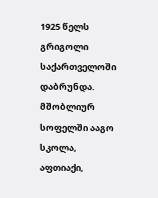1925 წელს გრიგოლი საქართველოში დაბრუნდა. მშობლიურ სოფელში ააგო სკოლა, აფთიაქი,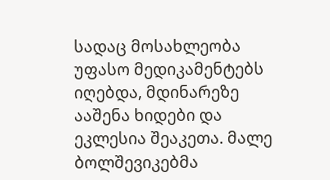სადაც მოსახლეობა უფასო მედიკამენტებს იღებდა, მდინარეზე ააშენა ხიდები და ეკლესია შეაკეთა. მალე ბოლშევიკებმა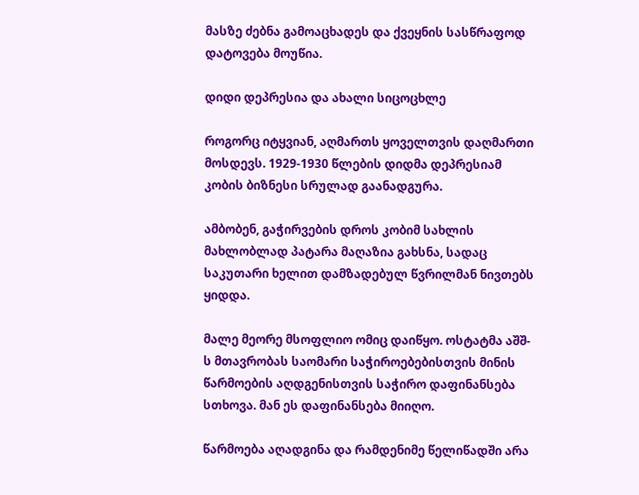მასზე ძებნა გამოაცხადეს და ქვეყნის სასწრაფოდ დატოვება მოუწია.

დიდი დეპრესია და ახალი სიცოცხლე

როგორც იტყვიან, აღმართს ყოველთვის დაღმართი მოსდევს. 1929-1930 წლების დიდმა დეპრესიამ კობის ბიზნესი სრულად გაანადგურა.

ამბობენ, გაჭირვების დროს კობიმ სახლის მახლობლად პატარა მაღაზია გახსნა, სადაც საკუთარი ხელით დამზადებულ წვრილმან ნივთებს ყიდდა.

მალე მეორე მსოფლიო ომიც დაიწყო. ოსტატმა აშშ-ს მთავრობას საომარი საჭიროებებისთვის მინის წარმოების აღდგენისთვის საჭირო დაფინანსება სთხოვა. მან ეს დაფინანსება მიიღო.

წარმოება აღადგინა და რამდენიმე წელიწადში არა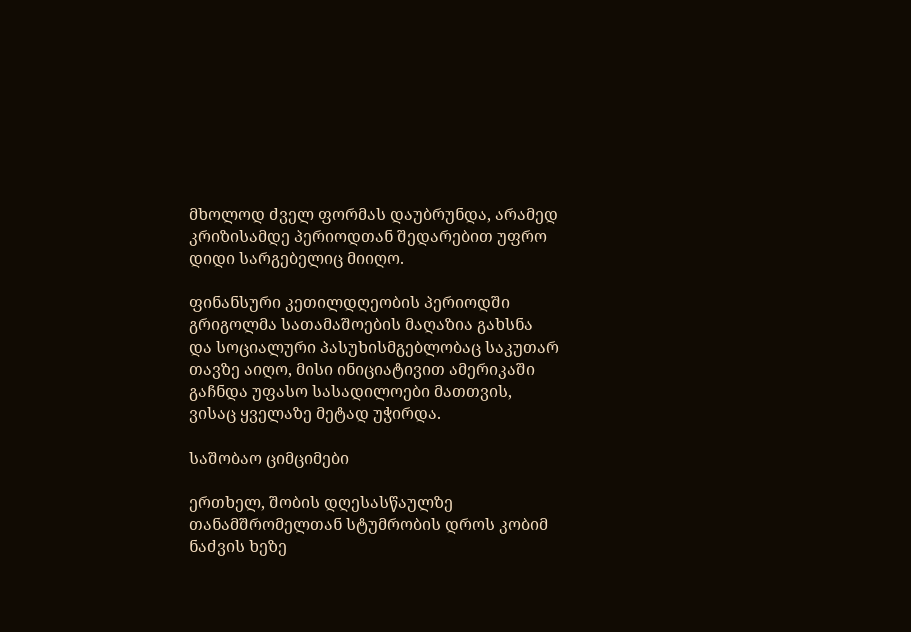მხოლოდ ძველ ფორმას დაუბრუნდა, არამედ კრიზისამდე პერიოდთან შედარებით უფრო დიდი სარგებელიც მიიღო.

ფინანსური კეთილდღეობის პერიოდში გრიგოლმა სათამაშოების მაღაზია გახსნა და სოციალური პასუხისმგებლობაც საკუთარ თავზე აიღო, მისი ინიციატივით ამერიკაში გაჩნდა უფასო სასადილოები მათთვის, ვისაც ყველაზე მეტად უჭირდა.

საშობაო ციმციმები

ერთხელ, შობის დღესასწაულზე თანამშრომელთან სტუმრობის დროს კობიმ ნაძვის ხეზე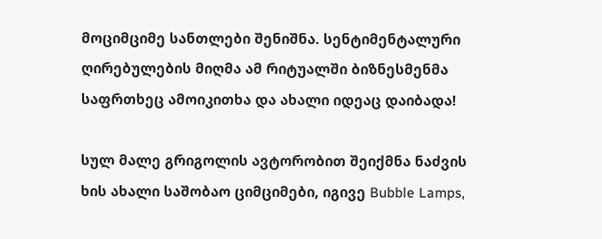მოციმციმე სანთლები შენიშნა. სენტიმენტალური ღირებულების მიღმა ამ რიტუალში ბიზნესმენმა საფრთხეც ამოიკითხა და ახალი იდეაც დაიბადა!

სულ მალე გრიგოლის ავტორობით შეიქმნა ნაძვის ხის ახალი საშობაო ციმციმები, იგივე Bubble Lamps,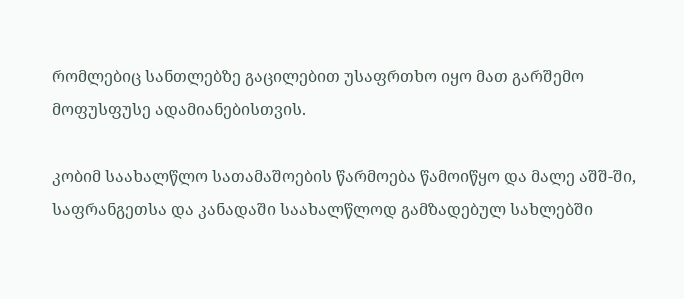რომლებიც სანთლებზე გაცილებით უსაფრთხო იყო მათ გარშემო მოფუსფუსე ადამიანებისთვის.

კობიმ საახალწლო სათამაშოების წარმოება წამოიწყო და მალე აშშ-ში, საფრანგეთსა და კანადაში საახალწლოდ გამზადებულ სახლებში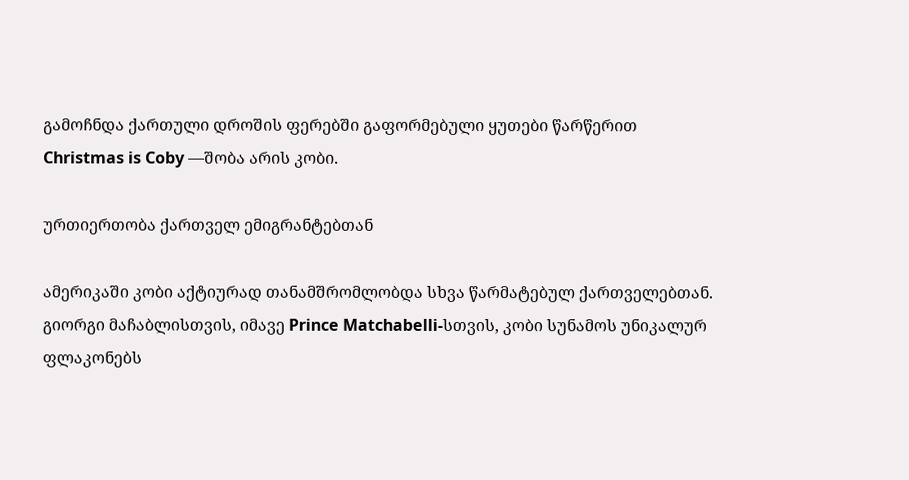გამოჩნდა ქართული დროშის ფერებში გაფორმებული ყუთები წარწერით Christmas is Coby —შობა არის კობი.

ურთიერთობა ქართველ ემიგრანტებთან

ამერიკაში კობი აქტიურად თანამშრომლობდა სხვა წარმატებულ ქართველებთან. გიორგი მაჩაბლისთვის, იმავე Prince Matchabelli-სთვის, კობი სუნამოს უნიკალურ ფლაკონებს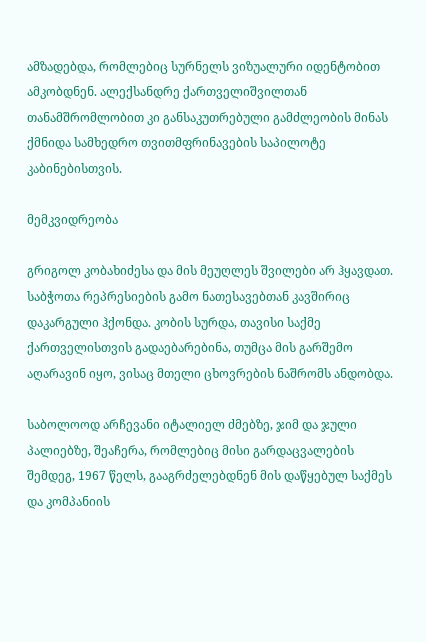ამზადებდა, რომლებიც სურნელს ვიზუალური იდენტობით ამკობდნენ. ალექსანდრე ქართველიშვილთან თანამშრომლობით კი განსაკუთრებული გამძლეობის მინას ქმნიდა სამხედრო თვითმფრინავების საპილოტე კაბინებისთვის.

მემკვიდრეობა

გრიგოლ კობახიძესა და მის მეუღლეს შვილები არ ჰყავდათ. საბჭოთა რეპრესიების გამო ნათესავებთან კავშირიც დაკარგული ჰქონდა. კობის სურდა, თავისი საქმე ქართველისთვის გადაებარებინა, თუმცა მის გარშემო აღარავინ იყო, ვისაც მთელი ცხოვრების ნაშრომს ანდობდა.

საბოლოოდ არჩევანი იტალიელ ძმებზე, ჯიმ და ჯული პალიებზე, შეაჩერა, რომლებიც მისი გარდაცვალების შემდეგ, 1967 წელს, გააგრძელებდნენ მის დაწყებულ საქმეს და კომპანიის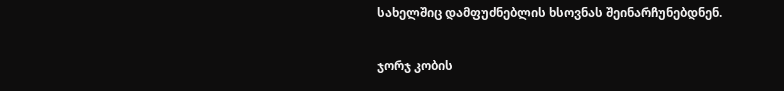სახელშიც დამფუძნებლის ხსოვნას შეინარჩუნებდნენ.

ჯორჯ კობის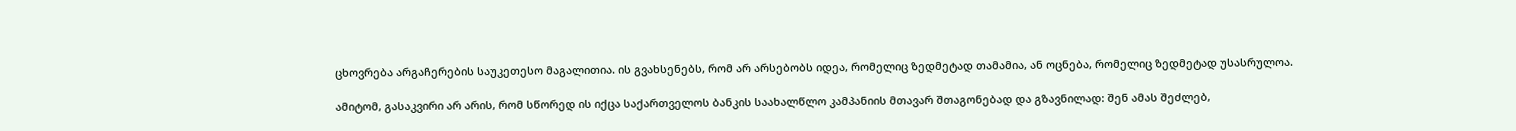ცხოვრება არგაჩერების საუკეთესო მაგალითია. ის გვახსენებს, რომ არ არსებობს იდეა, რომელიც ზედმეტად თამამია, ან ოცნება, რომელიც ზედმეტად უსასრულოა.

ამიტომ, გასაკვირი არ არის, რომ სწორედ ის იქცა საქართველოს ბანკის საახალწლო კამპანიის მთავარ შთაგონებად და გზავნილად: შენ ამას შეძლებ,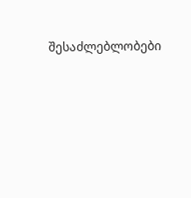შესაძლებლობები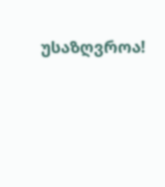უსაზღვროა!